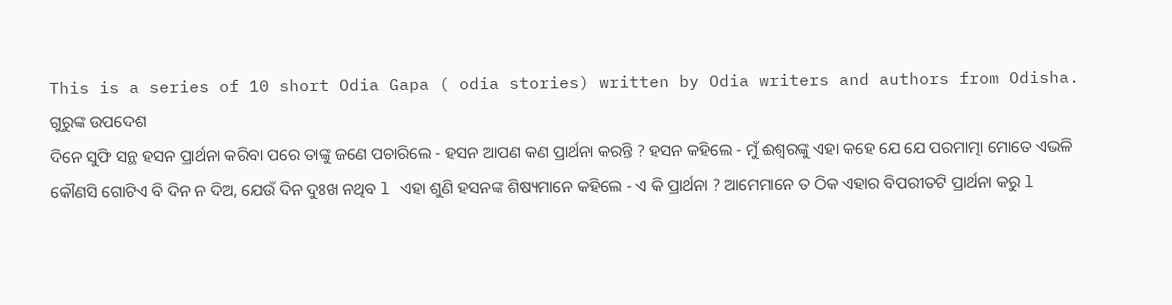This is a series of 10 short Odia Gapa ( odia stories) written by Odia writers and authors from Odisha.
ଗୁରୁଙ୍କ ଉପଦେଶ
ଦିନେ ସୁଫି ସନ୍ଥ ହସନ ପ୍ରାର୍ଥନା କରିବା ପରେ ତାଙ୍କୁ ଜଣେ ପଚାରିଲେ - ହସନ ଆପଣ କଣ ପ୍ରାର୍ଥନା କରନ୍ତି ? ହସନ କହିଲେ - ମୁଁ ଈଶ୍ବରଙ୍କୁ ଏହା କହେ ଯେ ଯେ ପରମାତ୍ମା ମୋତେ ଏଭଳି କୌଣସି ଗୋଟିଏ ବି ଦିନ ନ ଦିଅ, ଯେଉଁ ଦିନ ଦୁଃଖ ନଥିବ l ଏହା ଶୁଣି ହସନଙ୍କ ଶିଷ୍ୟମାନେ କହିଲେ - ଏ କି ପ୍ରାର୍ଥନା ? ଆମେମାନେ ତ ଠିକ ଏହାର ବିପରୀତଟି ପ୍ରାର୍ଥନା କରୁ l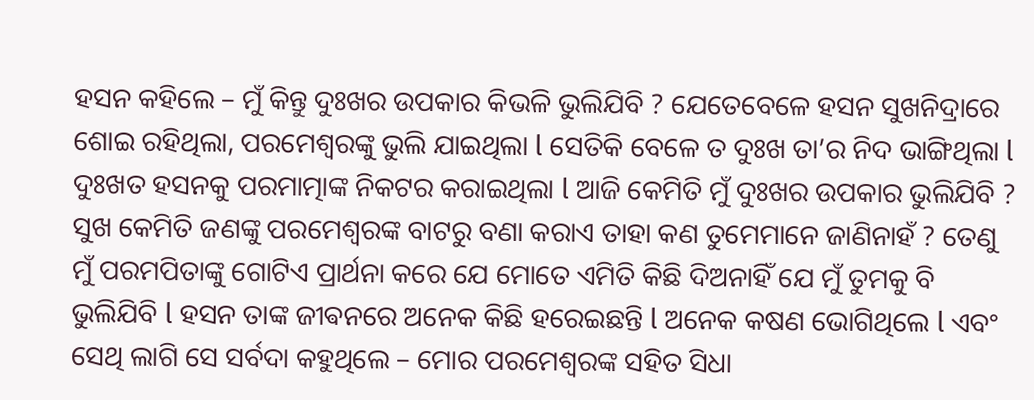ହସନ କହିଲେ – ମୁଁ କିନ୍ତୁ ଦୁଃଖର ଉପକାର କିଭଳି ଭୁଲିଯିବି ? ଯେତେବେଳେ ହସନ ସୁଖନିଦ୍ରାରେ ଶୋଇ ରହିଥିଲା, ପରମେଶ୍ୱରଙ୍କୁ ଭୁଲି ଯାଇଥିଲା l ସେତିକି ବେଳେ ତ ଦୁଃଖ ତା’ର ନିଦ ଭାଙ୍ଗିଥିଲା l ଦୁଃଖତ ହସନକୁ ପରମାତ୍ମାଙ୍କ ନିକଟର କରାଇଥିଲା l ଆଜି କେମିତି ମୁଁ ଦୁଃଖର ଉପକାର ଭୁଲିଯିବି ? ସୁଖ କେମିତି ଜଣଙ୍କୁ ପରମେଶ୍ୱରଙ୍କ ବାଟରୁ ବଣା କରାଏ ତାହା କଣ ତୁମେମାନେ ଜାଣିନାହଁ ? ତେଣୁ ମୁଁ ପରମପିତାଙ୍କୁ ଗୋଟିଏ ପ୍ରାର୍ଥନା କରେ ଯେ ମୋତେ ଏମିତି କିଛି ଦିଅନାହିଁ ଯେ ମୁଁ ତୁମକୁ ବି ଭୁଲିଯିବି l ହସନ ତାଙ୍କ ଜୀଵନରେ ଅନେକ କିଛି ହରେଇଛନ୍ତି l ଅନେକ କଷଣ ଭୋଗିଥିଲେ l ଏବଂ ସେଥି ଲାଗି ସେ ସର୍ବଦା କହୁଥିଲେ – ମୋର ପରମେଶ୍ୱରଙ୍କ ସହିତ ସିଧା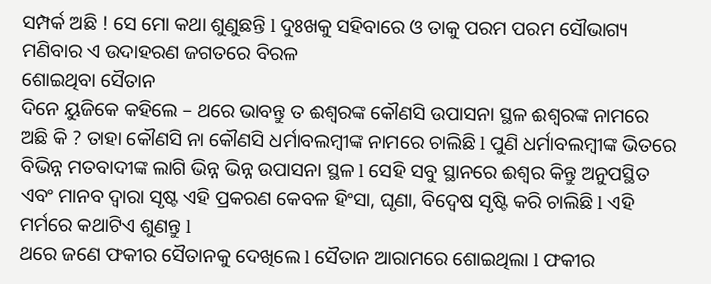ସମ୍ପର୍କ ଅଛି ! ସେ ମୋ କଥା ଶୁଣୁଛନ୍ତି l ଦୁଃଖକୁ ସହିବାରେ ଓ ତାକୁ ପରମ ପରମ ସୌଭାଗ୍ୟ ମଣିବାର ଏ ଉଦାହରଣ ଜଗତରେ ବିରଳ
ଶୋଇଥିବା ସୈତାନ
ଦିନେ ୟୁଜିକେ କହିଲେ – ଥରେ ଭାବନ୍ତୁ ତ ଈଶ୍ବରଙ୍କ କୌଣସି ଉପାସନା ସ୍ଥଳ ଈଶ୍ବରଙ୍କ ନାମରେ ଅଛି କି ? ତାହା କୌଣସି ନା କୌଣସି ଧର୍ମାବଲମ୍ବୀଙ୍କ ନାମରେ ଚାଲିଛି l ପୁଣି ଧର୍ମାବଲମ୍ବୀଙ୍କ ଭିତରେ ବିଭିନ୍ନ ମତବାଦୀଙ୍କ ଲାଗି ଭିନ୍ନ ଭିନ୍ନ ଉପାସନା ସ୍ଥଳ l ସେହି ସବୁ ସ୍ଥାନରେ ଈଶ୍ବର କିନ୍ତୁ ଅନୁପସ୍ଥିତ ଏବଂ ମାନବ ଦ୍ୱାରା ସୃଷ୍ଟ ଏହି ପ୍ରକରଣ କେବଳ ହିଂସା, ଘୃଣା, ବିଦ୍ବେଷ ସୃଷ୍ଟି କରି ଚାଲିଛି l ଏହି ମର୍ମରେ କଥାଟିଏ ଶୁଣନ୍ତୁ l
ଥରେ ଜଣେ ଫକୀର ସୈତାନକୁ ଦେଖିଲେ l ସୈତାନ ଆରାମରେ ଶୋଇଥିଲା l ଫକୀର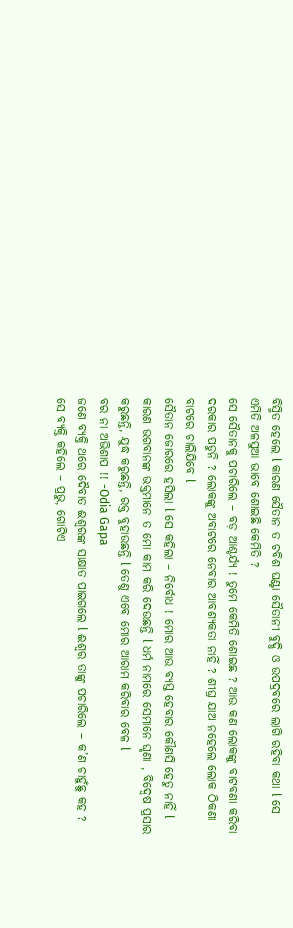ବିସ୍ମିତ ହେଲେ l କାରଣ ସୈତାନ ତ ଚବିଶ ଘଣ୍ଟା ସୈତାନୀ ବୁଦ୍ଧି ଓ ଉପଦ୍ରବରେ ଲାଗି ରହିବା କଥା l ସେ ଏମିତି ଅଳସୁଆ ଭାବେ ଶୋଇଛି କେମିତି ?
ସେ ସୈତାନକୁ ପଚାରିଲେ – ବଡ଼ ଆଶ୍ଚର୍ଯ୍ୟ ! ତୁମେ କେମିତି ଶୋଇଛ ? ଆଉ କଣ ଲୋକଙ୍କୁ ବାଟବଣା କରିବା ଦରକାର ପଡୁନି ? ଲୋକଙ୍କୁ ଅବାଟରେ ନେବାର ଆବଶ୍ୟକତା ନାହିଁ ? ଶୀଘ୍ର ଯାଅ ନହେଲେ ଲୋକ ଠିକଣା ବାଟରେ ଚାଲିଯିବେ l
ସୈତାନ ଜୋରରେ ହସିଲା l ସେ କହିଲା – ନିର୍ବୋଧ ! ମୋର ଆଉ ବ୍ୟସ୍ତ ହେବାର କୌଣସି ହେତୁ ନାହିଁ l କାରଣ ଭଗବାନଙ୍କ ଭକ୍ତମାନେ ତ ମୋ କାମ କରି ଦେଉଛନ୍ତି l ଧର୍ମ ନାମରେ ସେମାନେ ଘୃଣା , ବିଦ୍ବେଷ ପ୍ରସାର କରୁଛନ୍ତି, ଯୁଦ୍ଧ କରୁଛନ୍ତି, ରକ୍ତ ବୁହାଉଛନ୍ତି l ତେଣୁ ଏବେ ମୋର ଆରାମ କରିବାର ବେଳ l
ବର ନା ଅଭିଶାପ !! -Odia Gapa
ଜଣେ ବ୍ୟକ୍ତି ଥରେ ଦୈବାତ ଈଶ୍ବରଙ୍କ ସାକ୍ଷାତ ପାଇଗଲେ l ଈଶ୍ବର ତାଙ୍କୁ ପଚାରିଲେ – କ’ଣ ଚାହୁଁଛୁ କହ ?
ସେ ବ୍ୟକ୍ତି କହିଲେ – ପ୍ରଭୁ, ଗୋଟିଏ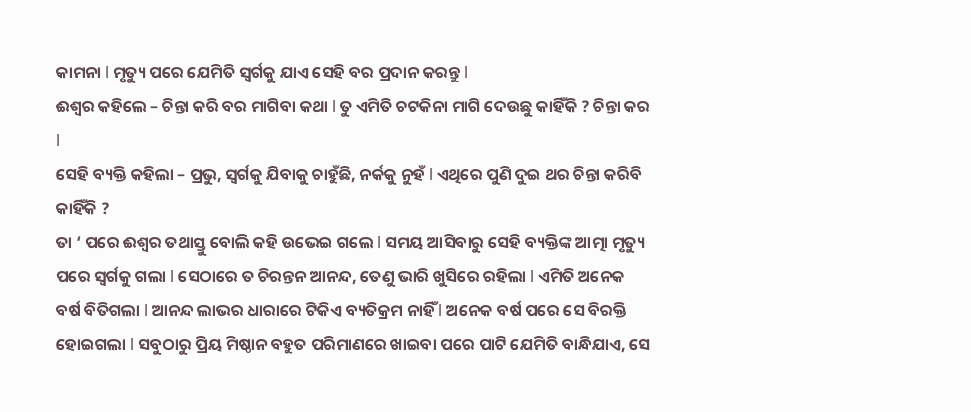କାମନା l ମୃତ୍ୟୁ ପରେ ଯେମିତି ସ୍ୱର୍ଗକୁ ଯାଏ ସେହି ବର ପ୍ରଦାନ କରନ୍ତୁ l
ଈଶ୍ବର କହିଲେ – ଚିନ୍ତା କରି ବର ମାଗିବା କଥା l ତୁ ଏମିତି ଚଟକିନା ମାଗି ଦେଉଛୁ କାହିଁକି ? ଚିନ୍ତା କର l
ସେହି ବ୍ୟକ୍ତି କହିଲା – ପ୍ରଭୁ, ସ୍ୱର୍ଗକୁ ଯିବାକୁ ଚାହୁଁଛି, ନର୍କକୁ ନୁହଁ l ଏଥିରେ ପୁଣି ଦୁଇ ଥର ଚିନ୍ତା କରିବି କାହିଁକି ?
ତା ‘ ପରେ ଈଶ୍ବର ତଥାସ୍ତୁ ବୋଲି କହି ଉଭେଇ ଗଲେ l ସମୟ ଆସିବାରୁ ସେହି ବ୍ୟକ୍ତିଙ୍କ ଆତ୍ମା ମୃତ୍ୟୁ ପରେ ସ୍ୱର୍ଗକୁ ଗଲା l ସେଠାରେ ତ ଚିରନ୍ତନ ଆନନ୍ଦ, ତେଣୁ ଭାରି ଖୁସିରେ ରହିଲା l ଏମିତି ଅନେକ ବର୍ଷ ବିତିଗଲା l ଆନନ୍ଦ ଲାଭର ଧାରାରେ ଟିକିଏ ବ୍ୟତିକ୍ରମ ନାହିଁ l ଅନେକ ବର୍ଷ ପରେ ସେ ବିରକ୍ତି ହୋଇଗଲା l ସବୁଠାରୁ ପ୍ରିୟ ମିଷ୍ଠାନ ବହୁତ ପରିମାଣରେ ଖାଇବା ପରେ ପାଟି ଯେମିତି ବାନ୍ଧିଯାଏ, ସେ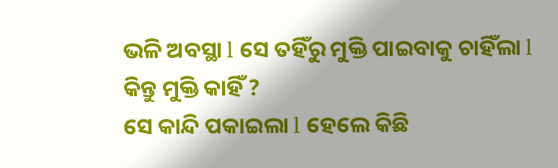ଭଳି ଅବସ୍ଥା l ସେ ତହିଁରୁ ମୁକ୍ତି ପାଇବାକୁ ଚାହିଁଲା l କିନ୍ତୁ ମୁକ୍ତି କାହିଁ ?
ସେ କାନ୍ଦି ପକାଇଲା l ହେଲେ କିଛି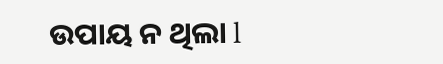ଉପାୟ ନ ଥିଲା l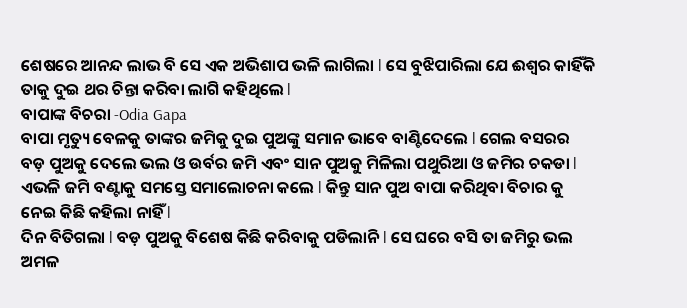ଶେଷରେ ଆନନ୍ଦ ଲାଭ ବି ସେ ଏକ ଅଭିଶାପ ଭଳି ଲାଗିଲା l ସେ ବୁଝିପାରିଲା ଯେ ଈଶ୍ବର କାହିଁକି ତାକୁ ଦୁଇ ଥର ଚିନ୍ତା କରିବା ଲାଗି କହିଥିଲେ l
ବାପାଙ୍କ ବିଚରା -Odia Gapa
ବାପା ମୃତ୍ୟୁ ବେଳକୁ ତାଙ୍କର ଜମିକୁ ଦୁଇ ପୁଅଙ୍କୁ ସମାନ ଭାବେ ବାଣ୍ଟିଦେଲେ l ଗେଲ ବସରର ବଡ଼ ପୁଅକୁ ଦେଲେ ଭଲ ଓ ଉର୍ବର ଜମି ଏବଂ ସାନ ପୁଅକୁ ମିଳିଲା ପଥୁରିଆ ଓ ଜମିର ଚକଡା l ଏଭଳି ଜମି ବଣ୍ଟାକୁ ସମସ୍ତେ ସମାଲୋଚନା କଲେ l କିନ୍ତୁ ସାନ ପୁଅ ବାପା କରିଥିବା ବିଚାର କୁ ନେଇ କିଛି କହିଲା ନାହିଁ l
ଦିନ ବିତିଗଲା l ବଡ଼ ପୁଅକୁ ବିଶେଷ କିଛି କରିବାକୁ ପଡିଲାନି l ସେ ଘରେ ବସି ତା ଜମିରୁ ଭଲ ଅମଳ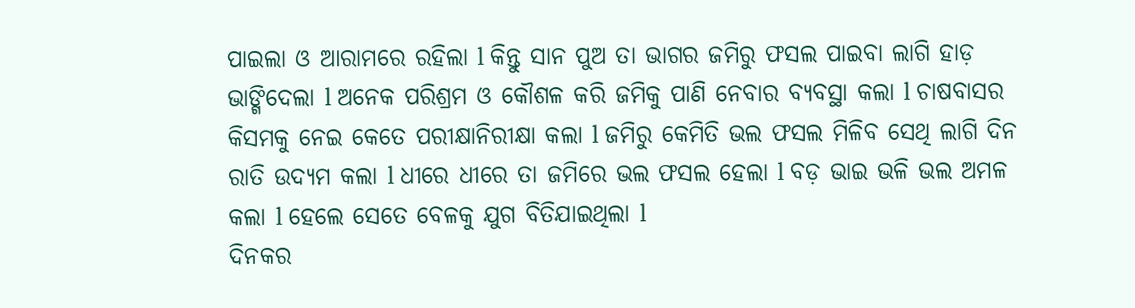ପାଇଲା ଓ ଆରାମରେ ରହିଲା l କିନ୍ତୁ ସାନ ପୁଅ ତା ଭାଗର ଜମିରୁ ଫସଲ ପାଇବା ଲାଗି ହାଡ଼ ଭାଙ୍ଗିଦେଲା l ଅନେକ ପରିଶ୍ରମ ଓ କୌଶଳ କରି ଜମିକୁ ପାଣି ନେବାର ବ୍ୟବସ୍ଥା କଲା l ଚାଷବାସର କିସମକୁ ନେଇ କେତେ ପରୀକ୍ଷାନିରୀକ୍ଷା କଲା l ଜମିରୁ କେମିତି ଭଲ ଫସଲ ମିଳିବ ସେଥି ଲାଗି ଦିନ ରାତି ଉଦ୍ୟମ କଲା l ଧୀରେ ଧୀରେ ତା ଜମିରେ ଭଲ ଫସଲ ହେଲା l ବଡ଼ ଭାଇ ଭଳି ଭଲ ଅମଳ କଲା l ହେଲେ ସେତେ ବେଳକୁ ଯୁଗ ବିତିଯାଇଥିଲା l
ଦିନକର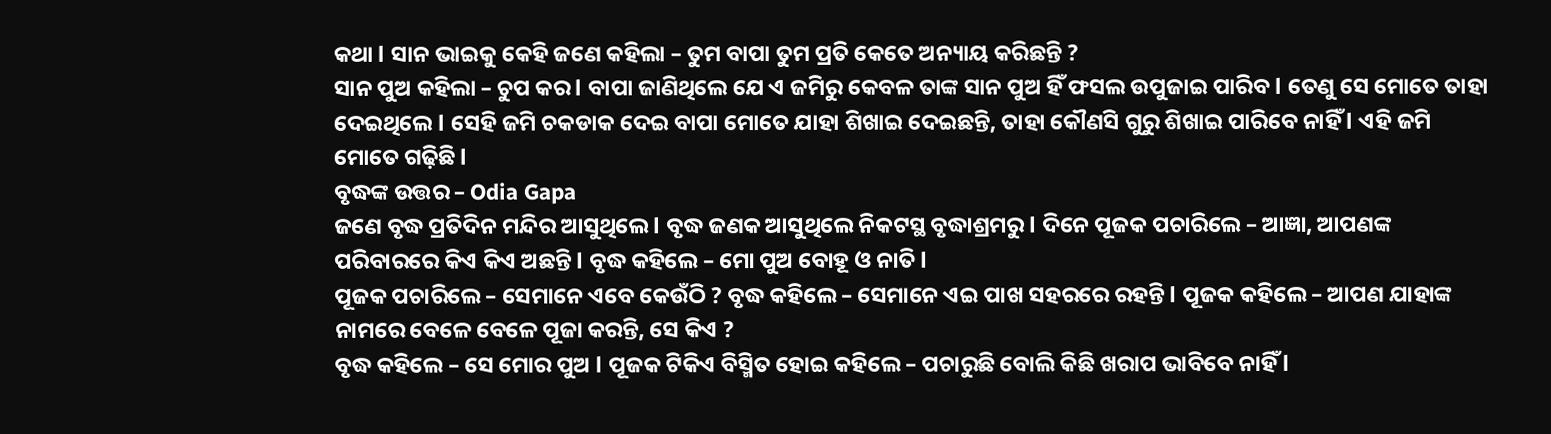କଥା l ସାନ ଭାଇକୁ କେହି ଜଣେ କହିଲା – ତୁମ ବାପା ତୁମ ପ୍ରତି କେତେ ଅନ୍ୟାୟ କରିଛନ୍ତି ?
ସାନ ପୁଅ କହିଲା – ଚୁପ କର l ବାପା ଜାଣିଥିଲେ ଯେ ଏ ଜମିରୁ କେବଳ ତାଙ୍କ ସାନ ପୁଅ ହିଁ ଫସଲ ଉପୁଜାଇ ପାରିବ l ତେଣୁ ସେ ମୋତେ ତାହା ଦେଇଥିଲେ l ସେହି ଜମି ଚକଡାକ ଦେଇ ବାପା ମୋତେ ଯାହା ଶିଖାଇ ଦେଇଛନ୍ତି, ତାହା କୌଣସି ଗୁରୁ ଶିଖାଇ ପାରିବେ ନାହିଁ l ଏହି ଜମି ମୋତେ ଗଢ଼ିଛି l
ବୃଦ୍ଧଙ୍କ ଉତ୍ତର – Odia Gapa
ଜଣେ ବୃଦ୍ଧ ପ୍ରତିଦିନ ମନ୍ଦିର ଆସୁଥିଲେ l ବୃଦ୍ଧ ଜଣକ ଆସୁଥିଲେ ନିକଟସ୍ଥ ବୃଦ୍ଧାଶ୍ରମରୁ l ଦିନେ ପୂଜକ ପଚାରିଲେ – ଆଜ୍ଞା, ଆପଣଙ୍କ ପରିବାରରେ କିଏ କିଏ ଅଛନ୍ତି l ବୃଦ୍ଧ କହିଲେ – ମୋ ପୁଅ ବୋହୂ ଓ ନାତି l
ପୂଜକ ପଚାରିଲେ – ସେମାନେ ଏବେ କେଉଁଠି ? ବୃଦ୍ଧ କହିଲେ – ସେମାନେ ଏଇ ପାଖ ସହରରେ ରହନ୍ତି l ପୂଜକ କହିଲେ – ଆପଣ ଯାହାଙ୍କ ନାମରେ ବେଳେ ବେଳେ ପୂଜା କରନ୍ତି, ସେ କିଏ ?
ବୃଦ୍ଧ କହିଲେ – ସେ ମୋର ପୁଅ l ପୂଜକ ଟିକିଏ ବିସ୍ମିତ ହୋଇ କହିଲେ – ପଚାରୁଛି ବୋଲି କିଛି ଖରାପ ଭାବିବେ ନାହିଁ l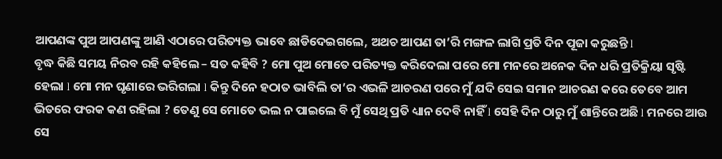ଆପଣଙ୍କ ପୁଅ ଆପଣଙ୍କୁ ଆଣି ଏଠାରେ ପରିତ୍ୟକ୍ତ ଭାବେ ଛାଡିଦେଇଗଲେ, ଅଥଚ ଆପଣ ତା’ରି ମଙ୍ଗଳ ଲାଗି ପ୍ରତି ଦିନ ପୂଜା କରୁଛନ୍ତି l
ବୃଦ୍ଧ କିଛି ସମୟ ନିରବ ରହି କହିଲେ – ସତ କହିବି ? ମୋ ପୁଅ ମୋତେ ପରିତ୍ୟକ୍ତ କରିଦେଲା ପରେ ମୋ ମନରେ ଅନେକ ଦିନ ଧରି ପ୍ରତିକ୍ରିୟା ସୃଷ୍ଟି ହେଲା l ମୋ ମନ ଘୃଣାରେ ଭରିଗଲା l କିନ୍ତୁ ଦିନେ ହଠାତ ଭାବିଲି ତା’ର ଏଭଳି ଆଚରଣ ପରେ ମୁଁ ଯଦି ସେଇ ସମାନ ଆଚରଣ କରେ ତେବେ ଆମ ଭିତରେ ଫରକ କଣ ରହିଲା ? ତେଣୁ ସେ ମୋତେ ଭଲ ନ ପାଇଲେ ବି ମୁଁ ସେଥି ପ୍ରତି ଧ୍ୟାନ ଦେବି ନାହିଁ l ସେହି ଦିନ ଠାରୁ ମୁଁ ଶାନ୍ତିରେ ଅଛି l ମନରେ ଆଉ ସେ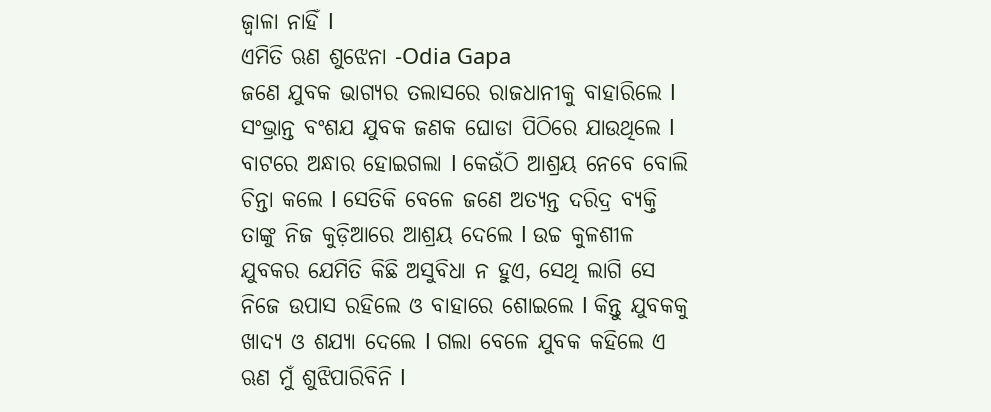ଜ୍ୱାଳା ନାହିଁ l
ଏମିତି ଋଣ ଶୁଝେନା -Odia Gapa
ଜଣେ ଯୁବକ ଭାଗ୍ୟର ତଲାସରେ ରାଜଧାନୀକୁ ବାହାରିଲେ l ସଂଭ୍ରାନ୍ତ ବଂଶଯ ଯୁବକ ଜଣକ ଘୋଡା ପିଠିରେ ଯାଉଥିଲେ l ବାଟରେ ଅନ୍ଧାର ହୋଇଗଲା l କେଉଁଠି ଆଶ୍ରୟ ନେବେ ବୋଲି ଚିନ୍ତା କଲେ l ସେତିକି ବେଳେ ଜଣେ ଅତ୍ୟନ୍ତ ଦରିଦ୍ର ବ୍ୟକ୍ତି ତାଙ୍କୁ ନିଜ କୁଡ଼ିଆରେ ଆଶ୍ରୟ ଦେଲେ l ଉଚ୍ଚ କୁଳଶୀଳ ଯୁବକର ଯେମିତି କିଛି ଅସୁବିଧା ନ ହୁଏ, ସେଥି ଲାଗି ସେ ନିଜେ ଉପାସ ରହିଲେ ଓ ବାହାରେ ଶୋଇଲେ l କିନ୍ତୁ ଯୁବକକୁ ଖାଦ୍ୟ ଓ ଶଯ୍ୟା ଦେଲେ l ଗଲା ବେଳେ ଯୁବକ କହିଲେ ଏ ଋଣ ମୁଁ ଶୁଝିପାରିବିନି l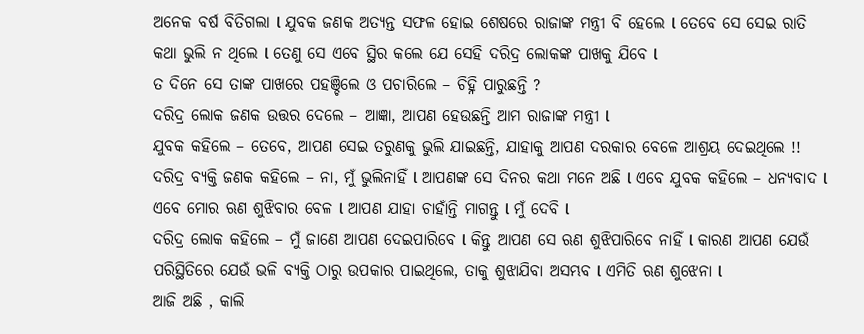ଅନେକ ବର୍ଷ ବିତିଗଲା l ଯୁବକ ଜଣକ ଅତ୍ୟନ୍ତ ସଫଳ ହୋଇ ଶେଷରେ ରାଜାଙ୍କ ମନ୍ତ୍ରୀ ବି ହେଲେ l ତେବେ ସେ ସେଇ ରାତି କଥା ଭୁଲି ନ ଥିଲେ l ତେଣୁ ସେ ଏବେ ସ୍ଥିର କଲେ ଯେ ସେହି ଦରିଦ୍ର ଲୋକଙ୍କ ପାଖକୁ ଯିବେ l
ତ ଦିନେ ସେ ତାଙ୍କ ପାଖରେ ପହଞ୍ଚିଲେ ଓ ପଚାରିଲେ – ଚିହ୍ନି ପାରୁଛନ୍ତି ?
ଦରିଦ୍ର ଲୋକ ଜଣକ ଉତ୍ତର ଦେଲେ – ଆଜ୍ଞା, ଆପଣ ହେଉଛନ୍ତି ଆମ ରାଜାଙ୍କ ମନ୍ତ୍ରୀ l
ଯୁବକ କହିଲେ – ତେବେ, ଆପଣ ସେଇ ତରୁଣକୁ ଭୁଲି ଯାଇଛନ୍ତି, ଯାହାକୁ ଆପଣ ଦରକାର ବେଳେ ଆଶ୍ରୟ ଦେଇଥିଲେ !!
ଦରିଦ୍ର ବ୍ୟକ୍ତି ଜଣକ କହିଲେ – ନା, ମୁଁ ଭୁଲିନାହିଁ l ଆପଣଙ୍କ ସେ ଦିନର କଥା ମନେ ଅଛି l ଏବେ ଯୁବକ କହିଲେ – ଧନ୍ୟବାଦ l ଏବେ ମୋର ଋଣ ଶୁଝିବାର ବେଳ l ଆପଣ ଯାହା ଚାହାଁନ୍ତି ମାଗନ୍ତୁ l ମୁଁ ଦେବି l
ଦରିଦ୍ର ଲୋକ କହିଲେ – ମୁଁ ଜାଣେ ଆପଣ ଦେଇପାରିବେ l କିନ୍ତୁ ଆପଣ ସେ ଋଣ ଶୁଝିପାରିବେ ନାହିଁ l କାରଣ ଆପଣ ଯେଉଁ ପରିସ୍ଥିତିରେ ଯେଉଁ ଭଳି ବ୍ୟକ୍ତି ଠାରୁ ଉପକାର ପାଇଥିଲେ, ତାକୁ ଶୁଝାଯିବା ଅସମ୍ଭବ l ଏମିତି ଋଣ ଶୁଝେନା l
ଆଜି ଅଛି , କାଲି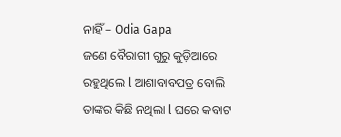ନାହିଁ – Odia Gapa
ଜଣେ ବୈରାଗୀ ଗୁରୁ କୁଡ଼ିଆରେ ରହୁଥିଲେ l ଆଶାବାବପତ୍ର ବୋଲି ତାଙ୍କର କିଛି ନଥିଲା l ଘରେ କବାଟ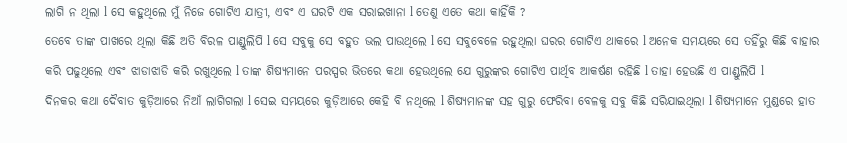ଲାଗି ନ ଥିଲା l ସେ କହୁଥିଲେ ମୁଁ ନିଜେ ଗୋଟିଏ ଯାତ୍ରୀ, ଏବଂ ଏ ଘରଟି ଏକ ସରାଇଖାନା l ତେଣୁ ଏତେ କଥା କାହିଁକି ?
ତେବେ ତାଙ୍କ ପାଖରେ ଥିଲା କିଛି ଅତି ବିରଳ ପାଣ୍ଡୁଲିପି l ସେ ସବୁକୁ ସେ ବହୁତ ଭଲ ପାଉଥିଲେ l ସେ ସବୁବେଳେ ରହୁଥିଲା ଘରର ଗୋଟିଏ ଥାକରେ l ଅନେକ ସମୟରେ ସେ ତହିଁରୁ କିଛି ବାହାର କରି ପଢୁଥିଲେ ଏବଂ ଝାଡାଝାଡି କରି ରଖୁଥିଲେ l ତାଙ୍କ ଶିଷ୍ୟମାନେ ପରସ୍ପର ଭିତରେ କଥା ହେଉଥିଲେ ଯେ ଗୁରୁଙ୍କର ଗୋଟିଏ ପାର୍ଥିବ ଆକର୍ଷଣ ରହିଛି l ତାହା ହେଉଛି ଏ ପାଣ୍ଡୁଲିପି l
ଦିନକର କଥା ଦୈବାତ କୁଡ଼ିଆରେ ନିଆଁ ଲାଗିଗଲା l ସେଇ ସମୟରେ କୁଡ଼ିଆରେ କେହି ବି ନଥିଲେ l ଶିଷ୍ୟମାନଙ୍କ ସହ ଗୁରୁ ଫେରିବା ବେଳକୁ ସବୁ କିଛି ସରିଯାଇଥିଲା l ଶିଷ୍ୟମାନେ ମୁଣ୍ଡରେ ହାତ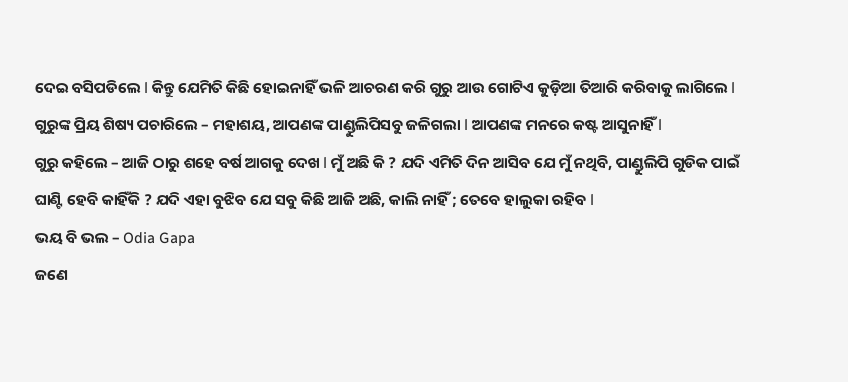ଦେଇ ବସିପଡିଲେ l କିନ୍ତୁ ଯେମିତି କିଛି ହୋଇନାହିଁ ଭଳି ଆଚରଣ କରି ଗୁରୁ ଆଉ ଗୋଟିଏ କୁଡ଼ିଆ ତିଆରି କରିବାକୁ ଲାଗିଲେ l
ଗୁରୁଙ୍କ ପ୍ରିୟ ଶିଷ୍ୟ ପଚାରିଲେ – ମହାଶୟ, ଆପଣଙ୍କ ପାଣ୍ଡୁଲିପିସବୁ ଜଳିଗଲା l ଆପଣଙ୍କ ମନରେ କଷ୍ଟ ଆସୁନାହିଁ l
ଗୁରୁ କହିଲେ – ଆଜି ଠାରୁ ଶହେ ବର୍ଷ ଆଗକୁ ଦେଖ l ମୁଁ ଅଛି କି ? ଯଦି ଏମିତି ଦିନ ଆସିବ ଯେ ମୁଁ ନଥିବି, ପାଣ୍ଡୁଲିପି ଗୁଡିକ ପାଇଁ ଘାଣ୍ଟି ହେବି କାହିଁକି ? ଯଦି ଏହା ବୁଝିବ ଯେ ସବୁ କିଛି ଆଜି ଅଛି, କାଲି ନାହିଁ ; ତେବେ ହାଲୁକା ରହିବ l
ଭୟ ବି ଭଲ – Odia Gapa
ଜଣେ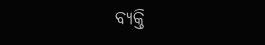ବ୍ୟକ୍ତି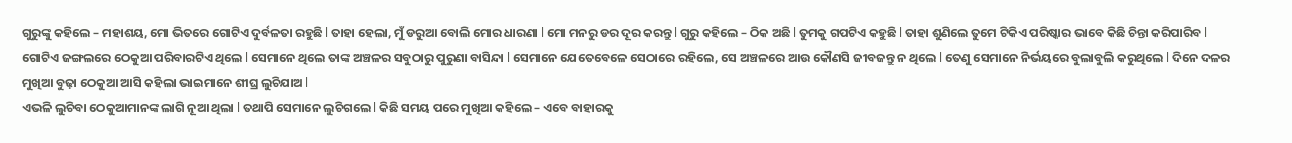ଗୁରୁଙ୍କୁ କହିଲେ – ମହାଶୟ, ମୋ ଭିତରେ ଗୋଟିଏ ଦୁର୍ବଳତା ରହୁଛି l ତାହା ହେଲା, ମୁଁ ଡରୁଆ ବୋଲି ମୋର ଧାରଣା l ମୋ ମନରୁ ଡର ଦୂର କରନ୍ତୁ l ଗୁରୁ କହିଲେ – ଠିକ ଅଛି l ତୁମକୁ ଗପଟିଏ କହୁଛି l ତାହା ଶୁଣିଲେ ତୁମେ ଟିକିଏ ପରିଷ୍କାର ଭାବେ କିଛି ଚିନ୍ତା କରିପାରିବ l
ଗୋଟିଏ ଜଙ୍ଗଲରେ ଠେକୁଆ ପରିବାରଟିଏ ଥିଲେ l ସେମାନେ ଥିଲେ ତାଙ୍କ ଅଞ୍ଚଳର ସବୁଠାରୁ ପୁରୁଣା ବାସିନ୍ଦା l ସେମାନେ ଯେତେବେଳେ ସେଠାରେ ରହିଲେ, ସେ ଅଞ୍ଚଳରେ ଆଉ କୌଣସି ଜୀବଜନ୍ତୁ ନ ଥିଲେ l ତେଣୁ ସେମାନେ ନିର୍ଭୟରେ ବୁଲାବୁଲି କରୁଥିଲେ l ଦିନେ ଦଳର ମୁଖିଆ ବୁଢ଼ା ଠେକୁଆ ଆସି କହିଲା ଭାଇମାନେ ଶୀଘ୍ର ଲୁଚିଯାଅ l
ଏଭଳି ଲୁଚିବା ଠେକୁଆମାନଙ୍କ ଲାଗି ନୂଆ ଥିଲା l ତଥାପି ସେମାନେ ଲୁଚିଗଲେ l କିଛି ସମୟ ପରେ ମୁଖିଆ କହିଲେ – ଏବେ ବାହାରକୁ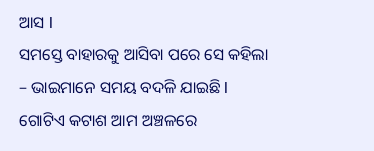ଆସ l
ସମସ୍ତେ ବାହାରକୁ ଆସିବା ପରେ ସେ କହିଲା – ଭାଇମାନେ ସମୟ ବଦଳି ଯାଇଛି l ଗୋଟିଏ କଟାଶ ଆମ ଅଞ୍ଚଳରେ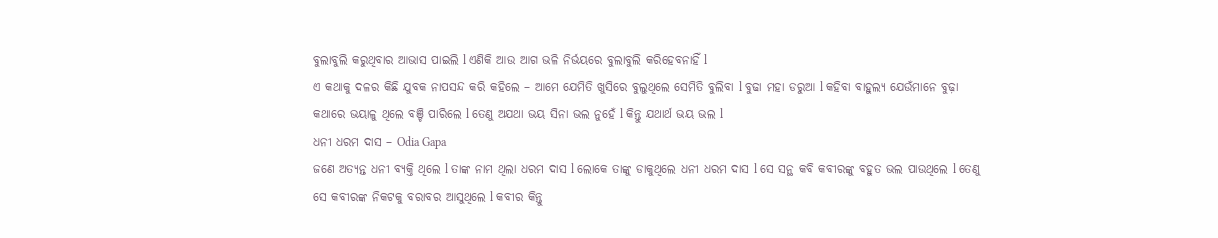ବୁଲାବୁଲି କରୁଥିବାର ଆଭାସ ପାଇଲି l ଏଣିକି ଆଉ ଆଗ ଭଳି ନିର୍ଭୟରେ ବୁଲାବୁଲି କରିହେବନାହିଁ l
ଏ କଥାକୁ ଦଳର କିଛି ଯୁବକ ନାପସନ୍ଦ କରି କହିଲେ – ଆମେ ଯେମିତି ଖୁସିରେ ବୁଲୁଥିଲେ ସେମିତି ବୁଲିବା l ବୁଢା ମହା ଡରୁଆ l କହିବା ବାହୁଲ୍ୟ ଯେଉଁମାନେ ବୁଢ଼ା କଥାରେ ଭୟାଳୁ ଥିଲେ ବଞ୍ଚି ପାରିଲେ l ତେଣୁ ଅଯଥା ଭୟ ସିନା ଭଲ ନୁହେଁ l କିନ୍ତୁ ଯଥାର୍ଥ ଭୟ ଭଲ l
ଧନୀ ଧରମ ଦାସ – Odia Gapa
ଜଣେ ଅତ୍ୟନ୍ତ ଧନୀ ବ୍ୟକ୍ତି ଥିଲେ l ତାଙ୍କ ନାମ ଥିଲା ଧରମ ଦାସ l ଲୋକେ ତାଙ୍କୁ ଡାକୁଥିଲେ ଧନୀ ଧରମ ଦାସ l ସେ ସନ୍ଥ କବି କବୀରଙ୍କୁ ବହୁତ ଭଲ ପାଉଥିଲେ l ତେଣୁ ସେ କବୀରଙ୍କ ନିକଟକୁ ବରାବର ଆସୁଥିଲେ l କବୀର କିନ୍ତୁ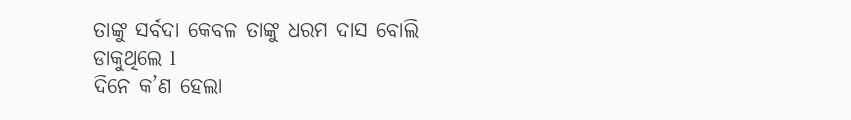ତାଙ୍କୁ ସର୍ବଦା କେବଳ ତାଙ୍କୁ ଧରମ ଦାସ ବୋଲି ଡାକୁଥିଲେ l
ଦିନେ କ’ଣ ହେଲା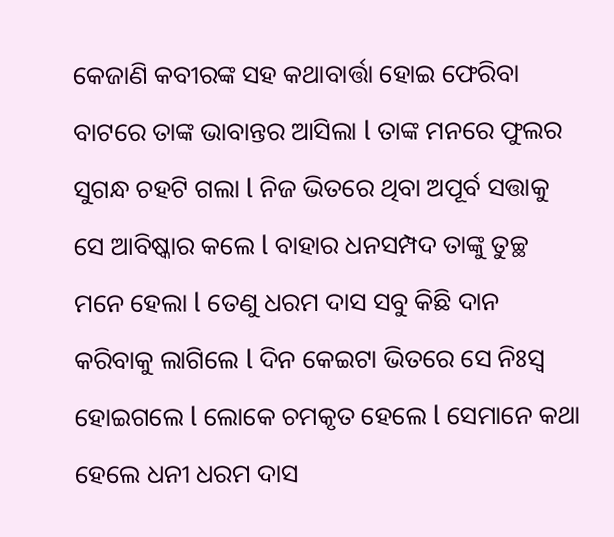କେଜାଣି କବୀରଙ୍କ ସହ କଥାବାର୍ତ୍ତା ହୋଇ ଫେରିବା ବାଟରେ ତାଙ୍କ ଭାବାନ୍ତର ଆସିଲା l ତାଙ୍କ ମନରେ ଫୁଲର ସୁଗନ୍ଧ ଚହଟି ଗଲା l ନିଜ ଭିତରେ ଥିବା ଅପୂର୍ବ ସତ୍ତାକୁ ସେ ଆବିଷ୍କାର କଲେ l ବାହାର ଧନସମ୍ପଦ ତାଙ୍କୁ ତୁଚ୍ଛ ମନେ ହେଲା l ତେଣୁ ଧରମ ଦାସ ସବୁ କିଛି ଦାନ କରିବାକୁ ଲାଗିଲେ l ଦିନ କେଇଟା ଭିତରେ ସେ ନିଃସ୍ଵ ହୋଇଗଲେ l ଲୋକେ ଚମକୃତ ହେଲେ l ସେମାନେ କଥା ହେଲେ ଧନୀ ଧରମ ଦାସ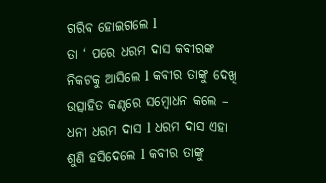ଗରିବ ହୋଇଗଲେ l
ତା ‘ ପରେ ଧରମ ଦାସ କବୀରଙ୍କ ନିକଟକୁ ଆସିଲେ l କବୀର ତାଙ୍କୁ ଦେଖି ଉତ୍ସାହିତ କଣ୍ଠରେ ସମ୍ବୋଧନ କଲେ – ଧନୀ ଧରମ ଦାସ l ଧରମ ଦାସ ଏହା ଶୁଣି ହସିଦେଲେ l କବୀର ତାଙ୍କୁ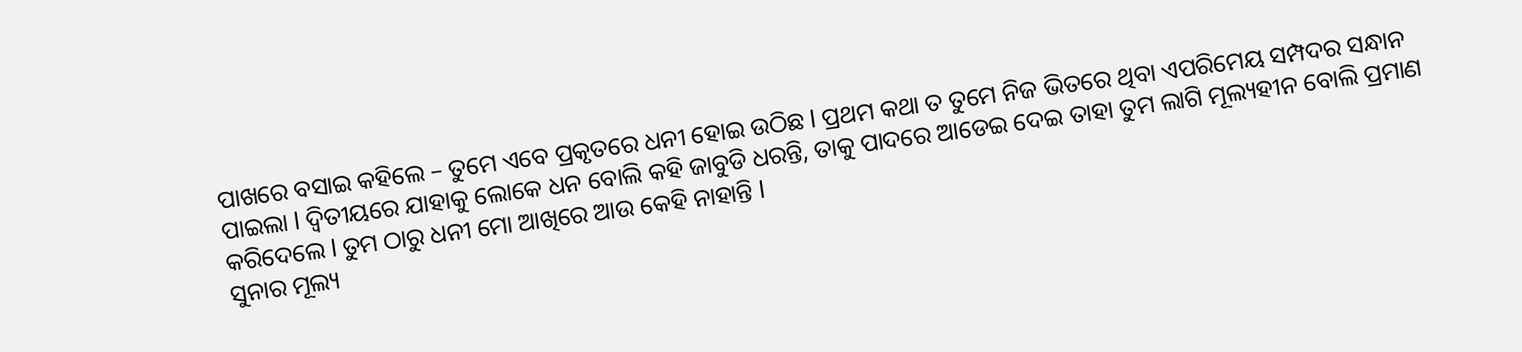ପାଖରେ ବସାଇ କହିଲେ – ତୁମେ ଏବେ ପ୍ରକୃତରେ ଧନୀ ହୋଇ ଉଠିଛ l ପ୍ରଥମ କଥା ତ ତୁମେ ନିଜ ଭିତରେ ଥିବା ଏପରିମେୟ ସମ୍ପଦର ସନ୍ଧାନ ପାଇଲା l ଦ୍ୱିତୀୟରେ ଯାହାକୁ ଲୋକେ ଧନ ବୋଲି କହି ଜାବୁଡି ଧରନ୍ତି, ତାକୁ ପାଦରେ ଆଡେଇ ଦେଇ ତାହା ତୁମ ଲାଗି ମୂଲ୍ୟହୀନ ବୋଲି ପ୍ରମାଣ କରିଦେଲେ l ତୁମ ଠାରୁ ଧନୀ ମୋ ଆଖିରେ ଆଉ କେହି ନାହାନ୍ତି l
ସୁନାର ମୂଲ୍ୟ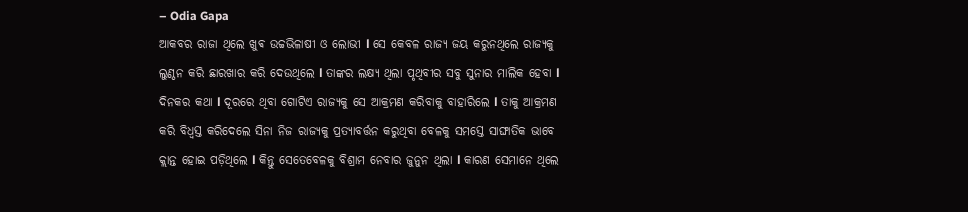– Odia Gapa
ଆକବର ରାଜା ଥିଲେ ଖୁଵ ଉଚ୍ଚଭିଳାଷୀ ଓ ଲୋଭୀ l ସେ କେବଳ ରାଜ୍ୟ ଜୟ କରୁନଥିଲେ ରାଜ୍ୟକୁ ଲୁଣ୍ଠନ କରି ଛାରଖାର କରି ଦେଉଥିଲେ l ତାଙ୍କର ଲକ୍ଷ୍ୟ ଥିଲା ପୃଥିବୀର ସବୁ ସୁନାର ମାଲିକ ହେବା l
ଦିନକର କଥା l ଦୂରରେ ଥିବା ଗୋଟିଏ ରାଜ୍ୟକୁ ସେ ଆକ୍ରମଣ କରିବାକୁ ବାହାରିଲେ l ତାକୁ ଆକ୍ରମଣ କରି ବିଧ୍ୱସ୍ତ କରିଦେଲେ ସିନା ନିଜ ରାଜ୍ୟକୁ ପ୍ରତ୍ୟାବର୍ତ୍ତନ କରୁଥିବା ବେଳକୁ ସମସ୍ତେ ସାଙ୍ଘାତିକ ଭାବେ କ୍ଲାନ୍ତ ହୋଇ ପଡ଼ିଥିଲେ l କିନ୍ତୁ ସେତେବେଳକୁ ବିଶ୍ରାମ ନେବାର ଜୁନୁନ ଥିଲା l କାରଣ ସେମାନେ ଥିଲେ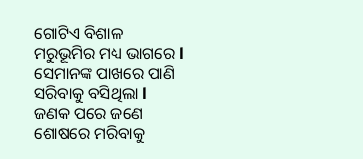ଗୋଟିଏ ବିଶାଳ ମରୁଭୂମିର ମଧ୍ୟ ଭାଗରେ l ସେମାନଙ୍କ ପାଖରେ ପାଣି ସରିବାକୁ ବସିଥିଲା l ଜଣକ ପରେ ଜଣେ ଶୋଷରେ ମରିବାକୁ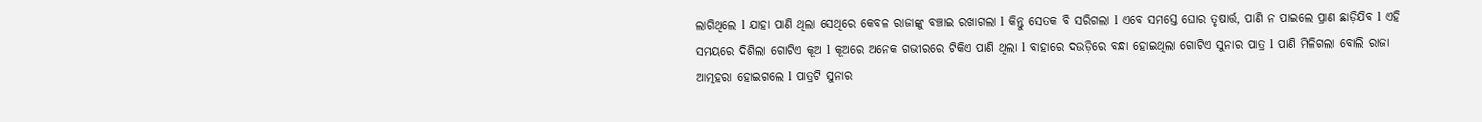ଲାଗିଥିଲେ l ଯାହା ପାଣି ଥିଲା ସେଥିରେ କେବଳ ରାଜାଙ୍କୁ ବଞ୍ଚାଇ ରଖାଗଲା l କିନ୍ତୁ ସେତକ ବି ସରିଗଲା l ଏବେ ସମସ୍ତେ ଘୋର ତୃଷାର୍ତ୍ତ, ପାଣି ନ ପାଇଲେ ପ୍ରାଣ ଛାଡ଼ିଯିବ l ଏହି ସମୟରେ ଦିଶିଲା ଗୋଟିଏ କୂଅ l କୂଅରେ ଅନେକ ଗଭୀରରେ ଟିକିଏ ପାଣି ଥିଲା l ବାହାରେ ଦଉଡ଼ିରେ ବନ୍ଧା ହୋଇଥିଲା ଗୋଟିଏ ସୁନାର ପାତ୍ର l ପାଣି ମିଳିଗଲା ବୋଲି ରାଜା ଆତ୍ମହରା ହୋଇଗଲେ l ପାତ୍ରଟି ସୁନାର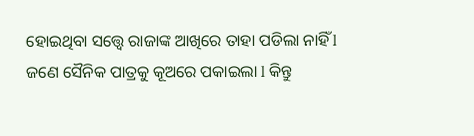ହୋଇଥିବା ସତ୍ତ୍ୱେ ରାଜାଙ୍କ ଆଖିରେ ତାହା ପଡିଲା ନାହିଁ l
ଜଣେ ସୈନିକ ପାତ୍ରକୁ କୂଅରେ ପକାଇଲା l କିନ୍ତୁ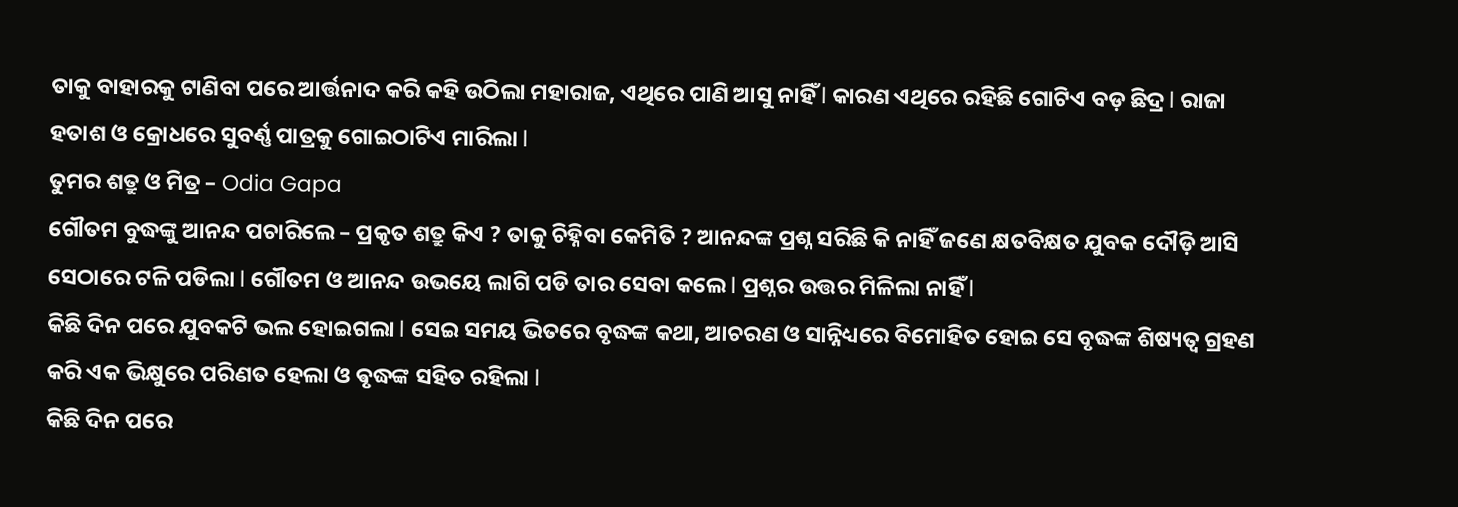ତାକୁ ବାହାରକୁ ଟାଣିବା ପରେ ଆର୍ତ୍ତନାଦ କରି କହି ଉଠିଲା ମହାରାଜ, ଏଥିରେ ପାଣି ଆସୁ ନାହିଁ l କାରଣ ଏଥିରେ ରହିଛି ଗୋଟିଏ ବଡ଼ ଛିଦ୍ର l ରାଜା ହତାଶ ଓ କ୍ରୋଧରେ ସୁବର୍ଣ୍ଣ ପାତ୍ରକୁ ଗୋଇଠାଟିଏ ମାରିଲା l
ତୁମର ଶତ୍ରୁ ଓ ମିତ୍ର – Odia Gapa
ଗୌତମ ବୁଦ୍ଧଙ୍କୁ ଆନନ୍ଦ ପଚାରିଲେ – ପ୍ରକୃତ ଶତ୍ରୁ କିଏ ? ତାକୁ ଚିହ୍ନିବା କେମିତି ? ଆନନ୍ଦଙ୍କ ପ୍ରଶ୍ନ ସରିଛି କି ନାହିଁ ଜଣେ କ୍ଷତବିକ୍ଷତ ଯୁବକ ଦୌଡ଼ି ଆସି ସେଠାରେ ଟଳି ପଡିଲା l ଗୌତମ ଓ ଆନନ୍ଦ ଉଭୟେ ଲାଗି ପଡି ତାର ସେବା କଲେ l ପ୍ରଶ୍ନର ଉତ୍ତର ମିଳିଲା ନାହିଁ l
କିଛି ଦିନ ପରେ ଯୁବକଟି ଭଲ ହୋଇଗଲା l ସେଇ ସମୟ ଭିତରେ ବୃଦ୍ଧଙ୍କ କଥା, ଆଚରଣ ଓ ସାନ୍ନିଧ୍ୟରେ ବିମୋହିତ ହୋଇ ସେ ବୃଦ୍ଧଙ୍କ ଶିଷ୍ୟତ୍ୱ ଗ୍ରହଣ କରି ଏକ ଭିକ୍ଷୁରେ ପରିଣତ ହେଲା ଓ ଵୃଦ୍ଧଙ୍କ ସହିତ ରହିଲା l
କିଛି ଦିନ ପରେ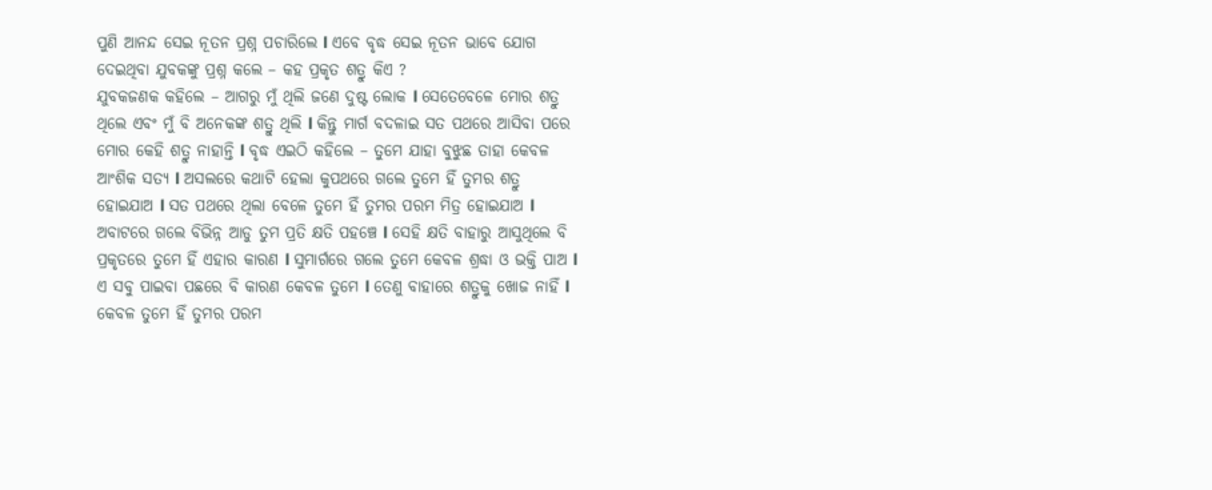ପୁଣି ଆନନ୍ଦ ସେଇ ନୂତନ ପ୍ରଶ୍ନ ପଚାରିଲେ l ଏବେ ବୃଦ୍ଧ ସେଇ ନୂତନ ଭାବେ ଯୋଗ ଦେଇଥିବା ଯୁବକଙ୍କୁ ପ୍ରଶ୍ନ କଲେ – କହ ପ୍ରକୃତ ଶତ୍ରୁ କିଏ ?
ଯୁବକଜଣକ କହିଲେ – ଆଗରୁ ମୁଁ ଥିଲି ଜଣେ ଦୁଷ୍ଟ ଲୋକ l ସେତେବେଳେ ମୋର ଶତ୍ରୁ ଥିଲେ ଏବଂ ମୁଁ ବି ଅନେକଙ୍କ ଶତ୍ରୁ ଥିଲି l କିନ୍ତୁ ମାର୍ଗ ବଦଳାଇ ସତ ପଥରେ ଆସିବା ପରେ ମୋର କେହି ଶତ୍ରୁ ନାହାନ୍ତି l ବୃଦ୍ଧ ଏଇଠି କହିଲେ – ତୁମେ ଯାହା ବୁଝୁଛ ତାହା କେବଳ ଆଂଶିକ ସତ୍ୟ l ଅସଲରେ କଥାଟି ହେଲା କୁପଥରେ ଗଲେ ତୁମେ ହିଁ ତୁମର ଶତ୍ରୁ ହୋଇଯାଅ l ସତ ପଥରେ ଥିଲା ବେଳେ ତୁମେ ହିଁ ତୁମର ପରମ ମିତ୍ର ହୋଇଯାଅ l ଅବାଟରେ ଗଲେ ବିଭିନ୍ନ ଆଡୁ ତୁମ ପ୍ରତି କ୍ଷତି ପହଞ୍ଚେ l ସେହି କ୍ଷତି ବାହାରୁ ଆସୁଥିଲେ ବି ପ୍ରକୃତରେ ତୁମେ ହିଁ ଏହାର କାରଣ l ସୁମାର୍ଗରେ ଗଲେ ତୁମେ କେବଳ ଶ୍ରଦ୍ଧା ଓ ଭକ୍ତି ପାଅ l ଏ ସବୁ ପାଇବା ପଛରେ ବି କାରଣ କେବଳ ତୁମେ l ତେଣୁ ବାହାରେ ଶତ୍ରୁକୁ ଖୋଜ ନାହିଁ l କେବଳ ତୁମେ ହିଁ ତୁମର ପରମ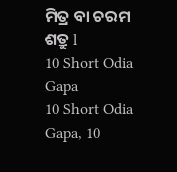ମିତ୍ର ବା ଚରମ ଶତ୍ରୁ l
10 Short Odia Gapa
10 Short Odia Gapa, 10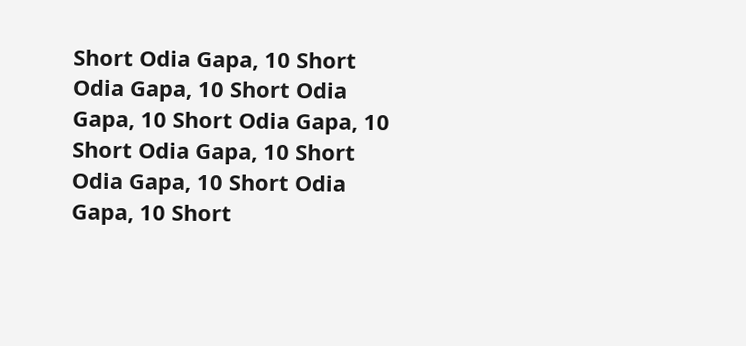Short Odia Gapa, 10 Short Odia Gapa, 10 Short Odia Gapa, 10 Short Odia Gapa, 10 Short Odia Gapa, 10 Short Odia Gapa, 10 Short Odia Gapa, 10 Short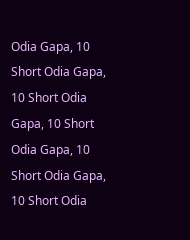Odia Gapa, 10 Short Odia Gapa, 10 Short Odia Gapa, 10 Short Odia Gapa, 10 Short Odia Gapa, 10 Short Odia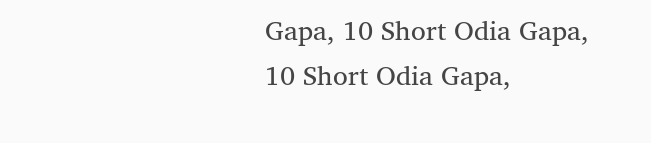Gapa, 10 Short Odia Gapa, 10 Short Odia Gapa,